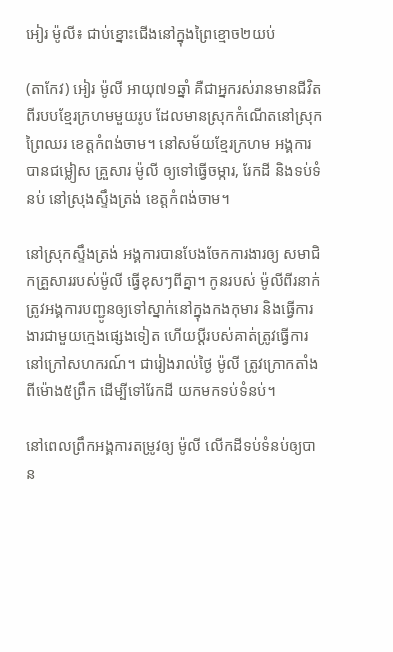អៀរ ម៉ូលី៖ ជាប់ខ្នោះជើងនៅក្នុងព្រៃខ្មោច២យប់

(តាកែវ) អៀរ ម៉ូលី អាយុ៧១ឆ្នាំ គឺជាអ្នករស់រានមានជីវិតពីរបបខ្មែរក្រហមមួយរូប ដែលមានស្រុកកំណើតនៅស្រុកព្រៃឈរ ខេត្តកំពង់ចាម។ នៅសម័យខ្មែរក្រហម អង្គការបានជម្លៀស គ្រួសារ ម៉ូលី ឲ្យទៅធ្វើចម្ការ, រែកដី និងទប់ទំនប់ នៅស្រុងស្ទឹងត្រង់ ខេត្តកំពង់ចាម។

នៅស្រុកស្ទឹងត្រង់ អង្គការបានបែងចែកការងារឲ្យ សមាជិកគ្រួសាររបស់ម៉ូលី ធ្វើខុសៗពីគ្នា។ កូនរបស់ ម៉ូលីពីរនាក់ ត្រូវអង្គការបញ្ជូនឲ្យទៅស្នាក់នៅក្នុងកងកុមារ និងធ្វើការងារជាមួយក្មេងផ្សេងទៀត ហើយប្ដីរបស់គាត់ត្រូវធ្វើការនៅក្រៅសហករណ៍។ ជារៀងរាល់ថ្ងៃ ម៉ូលី ត្រូវក្រោកតាំងពីម៉ោង៥ព្រឹក ដើម្បីទៅរែកដី យកមកទប់ទំនប់។

នៅពេលព្រឹកអង្គការតម្រូវឲ្យ ម៉ូលី លើកដីទប់ទំនប់ឲ្យបាន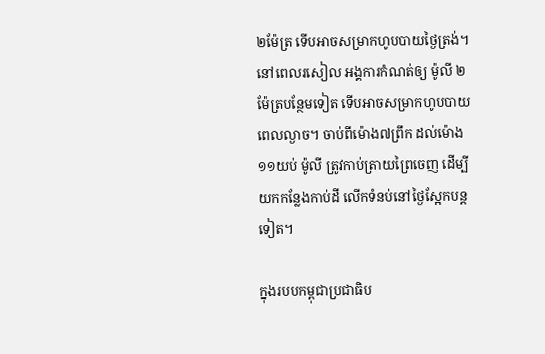២ម៉ែត្រ ទើបអាចសម្រាកហូបបាយថ្ងៃត្រង់។ នៅពេលរសៀល អង្គការកំណត់ឲ្យ ម៉ូលី ២ម៉ែត្របន្ថែមទៀត ទើបអាចសម្រាកហូបបាយពេលល្ងាច។ ចាប់ពីម៉ោង៧ព្រឹក ដល់ម៉ោង១១យប់ ម៉ូលី ត្រូវកាប់ត្រាយព្រៃចេញ ដើម្បីយកកន្លែងកាប់ដី លើកទំនប់នៅថ្ងៃស្អែកបន្តទៀត។

ក្នុងរបបកម្ពុជាប្រជាធិប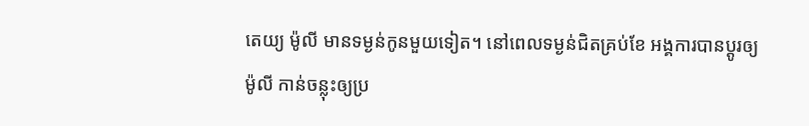តេយ្យ ម៉ូលី មានទម្ងន់កូនមួយទៀត។ នៅពេលទម្ងន់ជិតគ្រប់ខែ អង្គការបានប្ដូរឲ្យ ម៉ូលី កាន់ចន្លុះឲ្យប្រ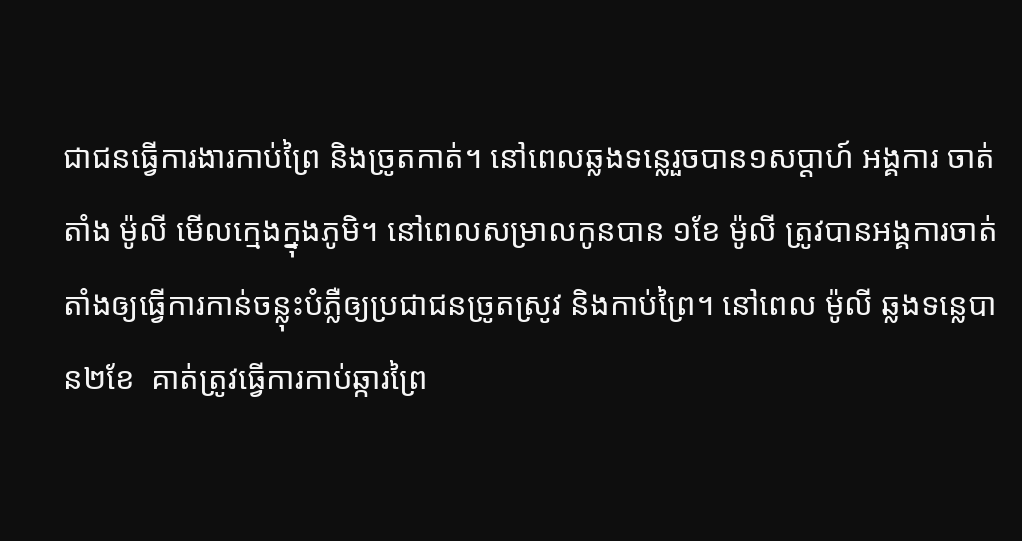ជាជនធ្វើការងារកាប់ព្រៃ និងច្រូតកាត់។ នៅពេលឆ្លងទន្លេរួចបាន១សប្ដាហ៍ អង្គការ ចាត់តាំង ម៉ូលី មើលក្មេងក្នុងភូមិ។ នៅពេលសម្រាលកូនបាន ១ខែ ម៉ូលី ត្រូវបានអង្គការចាត់តាំងឲ្យធ្វើការកាន់ចន្លុះបំភ្លឺឲ្យប្រជាជនច្រូតស្រូវ និងកាប់ព្រៃ។ នៅពេល ម៉ូលី ឆ្លងទន្លេបាន២ខែ  គាត់ត្រូវធ្វើការកាប់ឆ្ការព្រៃ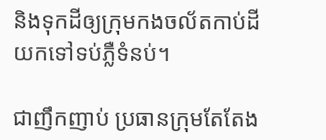និងទុកដីឲ្យក្រុមកងចល័តកាប់ដីយកទៅទប់ភ្លឺទំនប់។

ជាញឹកញាប់ ប្រធានក្រុមតែតែង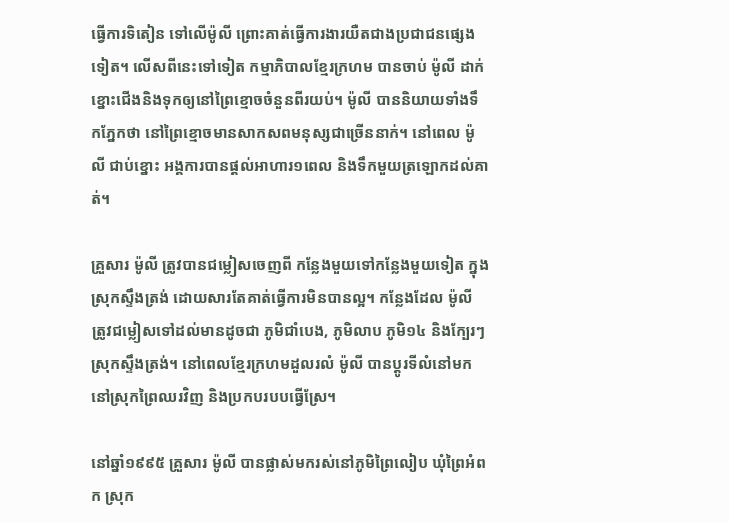ធ្វើការទិតៀន ទៅលើម៉ូលី ព្រោះគាត់ធ្វើការងារយឺតជាងប្រជាជនផ្សេងទៀត។ លើសពីនេះទៅទៀត កម្មាភិបាលខ្មែរក្រហម បានចាប់ ម៉ូលី ដាក់ខ្នោះជើងនិងទុកឲ្យនៅព្រៃខ្មោចចំនួនពីរយប់។ ម៉ូលី បាននិយាយទាំងទឹកភ្នែកថា នៅព្រៃខ្មោចមានសាកសពមនុស្សជាច្រើននាក់។ នៅពេល ម៉ូលី ជាប់ខ្នោះ អង្គការបានផ្ដល់អាហារ១ពេល និងទឹកមួយត្រឡោកដល់គាត់។

គ្រួសារ ម៉ូលី ត្រូវបានជម្លៀសចេញពី កន្លែងមួយទៅកន្លែងមួយទៀត ក្នុងស្រុកស្ទឹងត្រង់ ដោយសារតែគាត់ធ្វើការមិនបានល្អ។ កន្លែងដែល ម៉ូលី ត្រូវជម្លៀសទៅដល់មានដូចជា ភូមិជាំបេង, ភូមិលាប ភូមិ១៤ និងក្បែរៗស្រុកស្ទឹងត្រង់។ នៅពេលខ្មែរក្រហមដួលរលំ ម៉ូលី បានប្ដូរទីលំនៅមកនៅស្រុកព្រៃឈរវិញ និងប្រកបរបបធ្វើស្រែ។

នៅឆ្នាំ១៩៩៥ គ្រួសារ ម៉ូលី បានផ្លាស់មករស់នៅភូមិព្រៃលៀប ឃុំព្រៃអំពក ស្រុក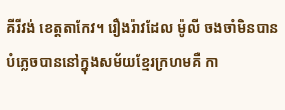គីរីវង់ ខេត្តតាកែវ។ រឿងរ៉ាវដែល ម៉ូលី ចងចាំមិនបានបំភ្លេចបាននៅក្នុងសម័យខ្មែរក្រហមគឺ កា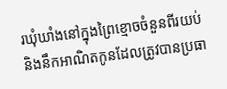រឃុំឃាំងនៅក្នុងព្រៃខ្មោចចំនួនពីរយប់ និងនឹកអាណិតកូនដែលត្រូវបានប្រធា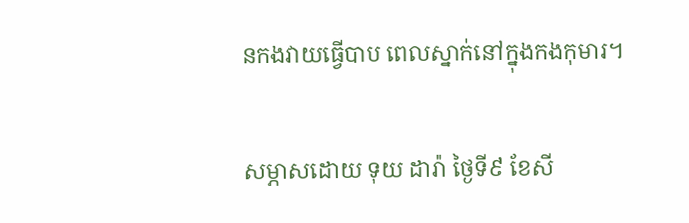នកងវាយធ្វើបាប ពេលស្នាក់នៅក្នុងកងកុមារ។

សម្ភាសដោយ ទុយ ដារ៉ា ថ្ងៃទី៩ ខែសី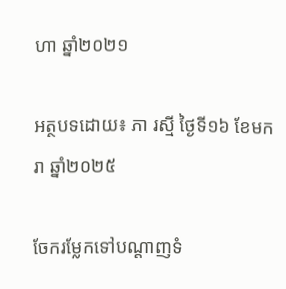ហា ឆ្នាំ២០២១

អត្ថបទដោយ៖ ភា រស្មី ថ្ងៃទី១៦ ខែមករា ឆ្នាំ២០២៥

ចែករម្លែកទៅបណ្តាញទំ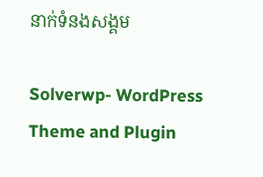នាក់ទំនងសង្គម

Solverwp- WordPress Theme and Plugin